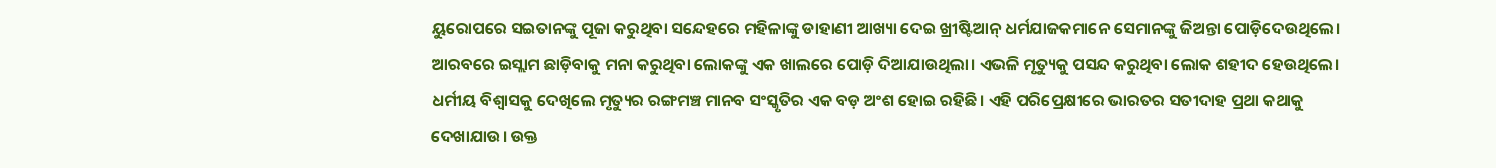ୟୁରୋପରେ ସଇତାନଙ୍କୁ ପୂଜା କରୁଥିବା ସନ୍ଦେହରେ ମହିଳାଙ୍କୁ ଡାହାଣୀ ଆଖ୍ୟା ଦେଇ ଖ୍ରୀଷ୍ଟିଆନ୍ ଧର୍ମଯାଜକମାନେ ସେମାନଙ୍କୁ ଜିଅନ୍ତା ପୋଡ଼ିଦେଉଥିଲେ। ଆରବରେ ଇସ୍ଲାମ ଛାଡ଼ିବାକୁ ମନା କରୁଥିବା ଲୋକଙ୍କୁ ଏକ ଖାଲରେ ପୋଡ଼ି ଦିଆଯାଉଥିଲା। ଏଭଳି ମୃତ୍ୟୁକୁ ପସନ୍ଦ କରୁଥିବା ଲୋକ ଶହୀଦ ହେଉଥିଲେ। ଧର୍ମୀୟ ବିଶ୍ୱାସକୁ ଦେଖିଲେ ମୃତ୍ୟୁର ରଙ୍ଗମଞ୍ଚ ମାନବ ସଂସ୍କୃତିର ଏକ ବଡ଼ ଅଂଶ ହୋଇ ରହିଛି। ଏହି ପରିପ୍ରେକ୍ଷୀରେ ଭାରତର ସତୀଦାହ ପ୍ରଥା କଥାକୁ ଦେଖାଯାଉ। ଉକ୍ତ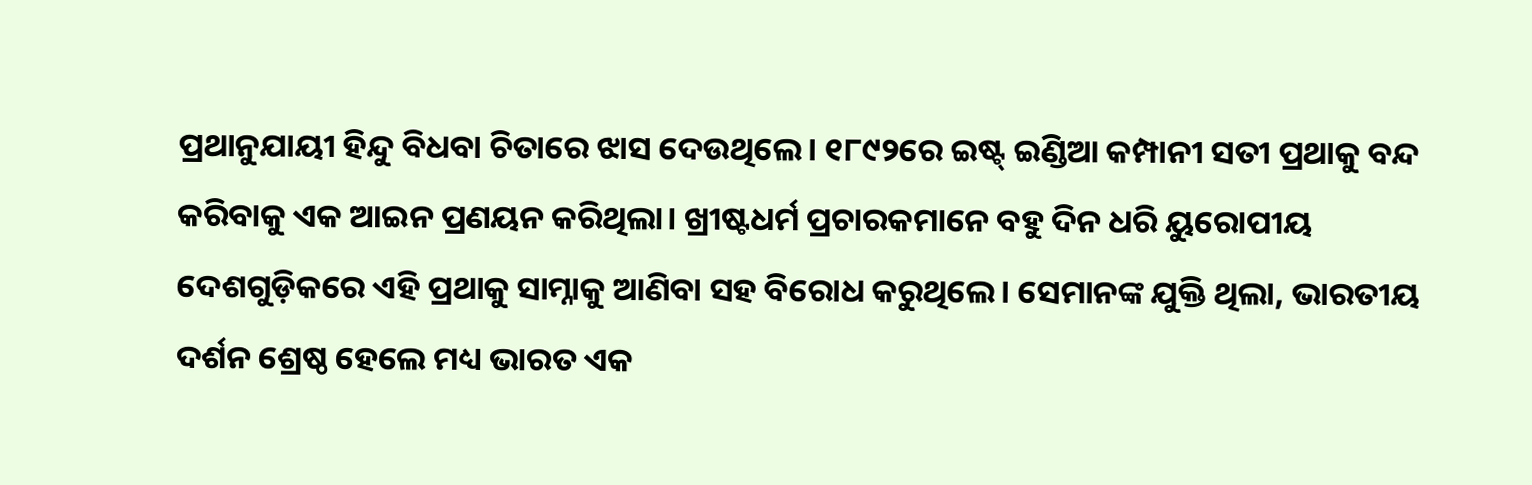ପ୍ରଥାନୁଯାୟୀ ହିନ୍ଦୁ ବିଧବା ଚିତାରେ ଝାସ ଦେଉଥିଲେ। ୧୮୯୨ରେ ଇଷ୍ଟ୍ ଇଣ୍ଡିଆ କମ୍ପାନୀ ସତୀ ପ୍ରଥାକୁ ବନ୍ଦ କରିବାକୁ ଏକ ଆଇନ ପ୍ରଣୟନ କରିଥିଲା। ଖ୍ରୀଷ୍ଟଧର୍ମ ପ୍ରଚାରକମାନେ ବହୁ ଦିନ ଧରି ୟୁରୋପୀୟ ଦେଶଗୁଡ଼ିକରେ ଏହି ପ୍ରଥାକୁ ସାମ୍ନାକୁ ଆଣିବା ସହ ବିରୋଧ କରୁଥିଲେ। ସେମାନଙ୍କ ଯୁକ୍ତି ଥିଲା, ଭାରତୀୟ ଦର୍ଶନ ଶ୍ରେଷ୍ଠ ହେଲେ ମଧ୍ୟ ଭାରତ ଏକ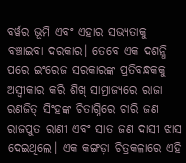ବର୍ୱର ଭୂମି ଏବଂ ଏହାର ସଭ୍ୟତାକୁ ବଞ୍ଚାଇବା ଦରକାର। ତେବେ ଏକ ଦଶନ୍ଧି ପରେ ଇଂରେଜ ସରକାରଙ୍କ ପ୍ରତିବନ୍ଧକକୁ ଅସ୍ୱୀକାର କରି ଶିଖ୍ ସାମ୍ରାଜ୍ୟରେ ରାଜା ରଣଜିତ୍ ସିଂହଙ୍କ ଚିତାଗ୍ନିରେ ଚାରି ଜଣ ରାଜପୁତ ରାଣୀ ଏବଂ ସାତ ଜଣ ଦାସୀ ଝାସ ଦେଇଥିଲେ। ଏକ କଙ୍ଗଡ଼ା ଚିତ୍ରକଳାରେ ଏହି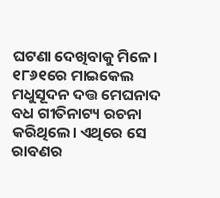ଘଟଣା ଦେଖିବାକୁ ମିଳେ।
୧୮୬୧ରେ ମାଇକେଲ ମଧୁସୂଦନ ଦତ୍ତ ମେଘନାଦ ବଧ ଗୀତିନାଟ୍ୟ ରଚନା କରିଥିଲେ। ଏଥିରେ ସେ ରାବଣର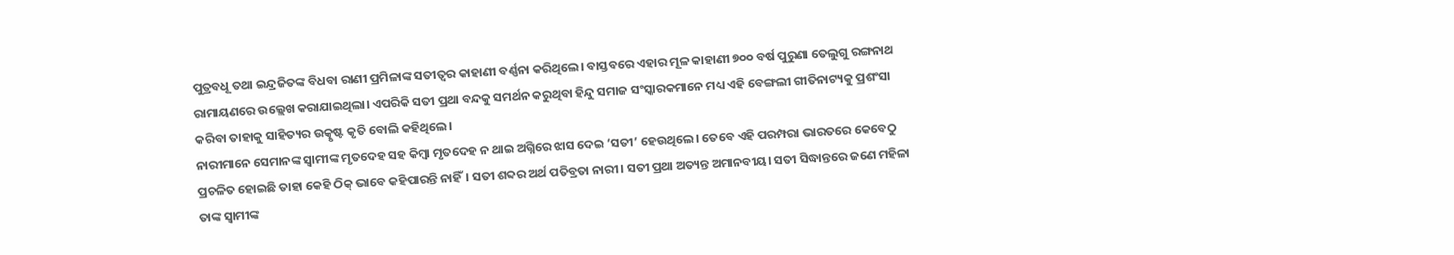ପୁତ୍ରବଧୂ ତଥା ଇନ୍ଦ୍ରଜିତଙ୍କ ବିଧବା ରାଣୀ ପ୍ରମିଳାଙ୍କ ସତୀତ୍ୱର କାହାଣୀ ବର୍ଣ୍ଣନା କରିଥିଲେ। ବାସ୍ତବରେ ଏହାର ମୂଳ କାହାଣୀ ୭୦୦ ବର୍ଷ ପୁରୁଣା ତେଲୁଗୁ ରଙ୍ଗନାଥ ରାମାୟଣରେ ଉଲ୍ଲେଖ କରାଯାଇଥିଲା। ଏପରିକି ସତୀ ପ୍ରଥା ବନ୍ଦକୁ ସମର୍ଥନ କରୁଥିବା ହିନ୍ଦୁ ସମାଜ ସଂସ୍କାରକମାନେ ମଧ୍ୟ ଏହି ବେଙ୍ଗଲୀ ଗୀତିନାଟ୍ୟକୁ ପ୍ରଶଂସା କରିବା ତାହାକୁ ସାହିତ୍ୟର ଉତ୍କୃଷ୍ଟ କୃତି ବୋଲି କହିଥିଲେ।
ନାରୀମାନେ ସେମାନଙ୍କ ସ୍ୱାମୀଙ୍କ ମୃତଦେହ ସହ କିମ୍ୱା ମୃତଦେହ ନ ଥାଇ ଅଗ୍ନିରେ ଝାସ ଦେଇ ‘ସତୀ’ ହେଉଥିଲେ। ତେବେ ଏହି ପରମ୍ପରା ଭାରତରେ କେବେଠୁ ପ୍ରଚଳିତ ହୋଇଛି ତାହା କେହି ଠିକ୍ ଭାବେ କହିପାରନ୍ତି ନାହିଁ। ସତୀ ଶବ୍ଦର ଅର୍ଥ ପତିବ୍ରତା ନାରୀ। ସତୀ ପ୍ରଥା ଅତ୍ୟନ୍ତ ଅମାନବୀୟ। ସତୀ ସିଦ୍ଧାନ୍ତରେ ଜଣେ ମହିଳା ତାଙ୍କ ସ୍ୱାମୀଙ୍କ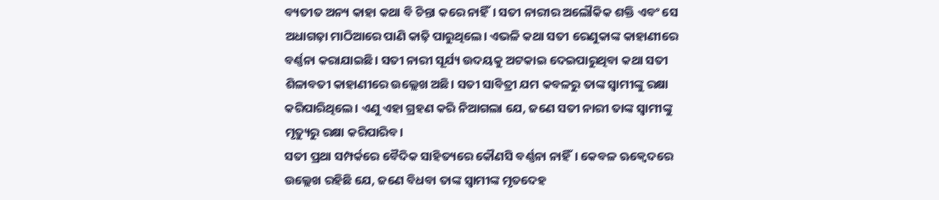ବ୍ୟତୀତ ଅନ୍ୟ କାହା କଥା ବି ଚିନ୍ତା କରେ ନାହିଁ। ସତୀ ନାରୀର ଅଲୌକିକ ଶକ୍ତି ଏବଂ ସେ ଅଧାଗଢ଼ା ମାଠିଆରେ ପାଣି କାଢ଼ି ପାରୁଥିଲେ। ଏଭଳି କଥା ସତୀ ରେଣୁକାଙ୍କ କାହାଣୀରେ ବର୍ଣ୍ଣନା କରାଯାଇଛି। ସତୀ ନାରୀ ସୂର୍ଯ୍ୟ ଉଦୟକୁ ଅଟକାଇ ଦେଇପାରୁଥିବା କଥା ସତୀ ଶିଳାବତୀ କାହାଣୀରେ ଉଲ୍ଲେଖ ଅଛି। ସତୀ ସାବିତ୍ରୀ ଯମ କବଳରୁ ତାଙ୍କ ସ୍ୱାମୀଙ୍କୁ ରକ୍ଷା କରିପାରିଥିଲେ। ଏଣୁ ଏହା ଗ୍ରହଣ କରି ନିଆଗଲା ଯେ, ଜଣେ ସତୀ ନାରୀ ତାଙ୍କ ସ୍ୱାମୀଙ୍କୁ ମୃତ୍ୟୁରୁ ରକ୍ଷା କରିପାରିବ।
ସତୀ ପ୍ରଥା ସମ୍ପର୍କରେ ବୈଦିକ ସାହିତ୍ୟରେ କୌଣସି ବର୍ଣ୍ଣନା ନାହିଁ। କେବଳ ଋକ୍ବେଦରେ ଉଲ୍ଲେଖ ରହିଛି ଯେ, ଜଣେ ବିଧବା ତାଙ୍କ ସ୍ୱାମୀଙ୍କ ମୃତଦେହ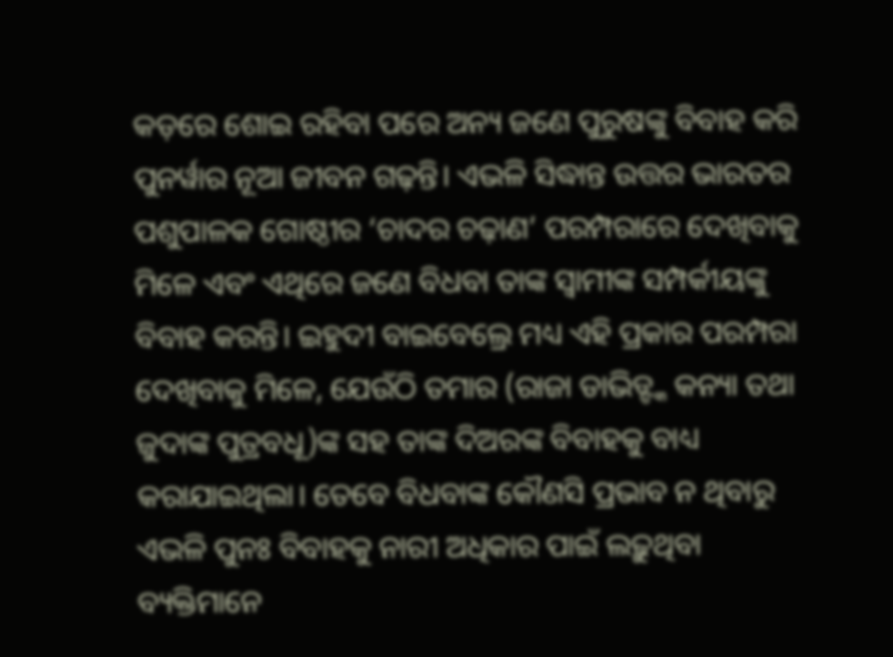କଡ଼ରେ ଶୋଇ ରହିବା ପରେ ଅନ୍ୟ ଜଣେ ପୁରୁଷଙ୍କୁ ବିବାହ କରି ପୁନର୍ୱାର ନୂଆ ଜୀବନ ଗଢ଼ନ୍ତି। ଏଭଳି ସିଦ୍ଧାନ୍ତ ଉତ୍ତର ଭାରତର ପଶୁପାଳକ ଗୋଷ୍ଠୀର ‘ଚାଦର ଚଢ଼ାଣ’ ପରମ୍ପରାରେ ଦେଖିବାକୁ ମିଳେ ଏବଂ ଏଥିରେ ଜଣେ ବିଧବା ତାଙ୍କ ସ୍ୱାମୀଙ୍କ ସମ୍ପର୍କୀୟଙ୍କୁ ବିବାହ କରନ୍ତି। ଇହୁଦୀ ବାଇବେଲ୍ରେ ମଧ୍ୟ ଏହି ପ୍ରକାର ପରମ୍ପରା ଦେଖିବାକୁ ମିଳେ, ଯେଉଁଠି ତମାର (ରାଜା ଡାଭିଡ୍ଙ୍କ କନ୍ୟା ତଥା ଜୁଦାଙ୍କ ପୁତ୍ରବଧୂ)ଙ୍କ ସହ ତାଙ୍କ ଦିଅରଙ୍କ ବିବାହକୁ ବାଧ୍ୟ କରାଯାଇଥିଲା। ତେବେ ବିଧବାଙ୍କ କୌଣସି ପ୍ରଭାବ ନ ଥିବାରୁ ଏଭଳି ପୁନଃ ବିବାହକୁ ନାରୀ ଅଧିକାର ପାଇଁ ଲଢ଼ୁଥିବା ବ୍ୟକ୍ତିମାନେ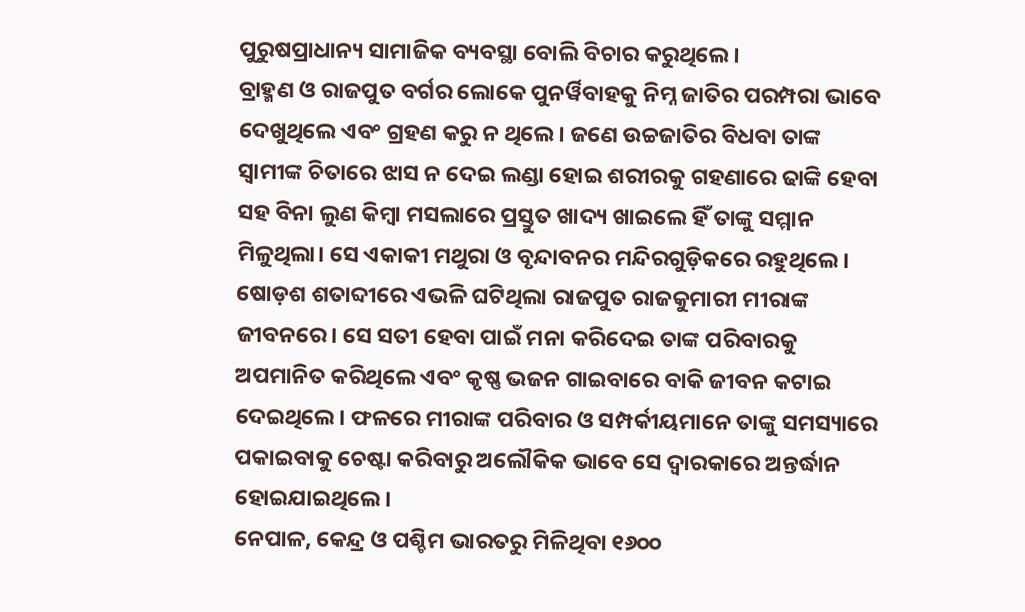ପୁରୁଷପ୍ରାଧାନ୍ୟ ସାମାଜିକ ବ୍ୟବସ୍ଥା ବୋଲି ବିଚାର କରୁଥିଲେ।
ବ୍ରାହ୍ମଣ ଓ ରାଜପୁତ ବର୍ଗର ଲୋକେ ପୁନର୍ୱିବାହକୁ ନିମ୍ନ ଜାତିର ପରମ୍ପରା ଭାବେ ଦେଖୁଥିଲେ ଏବଂ ଗ୍ରହଣ କରୁ ନ ଥିଲେ। ଜଣେ ଉଚ୍ଚଜାତିର ବିଧବା ତାଙ୍କ ସ୍ୱାମୀଙ୍କ ଚିତାରେ ଝାସ ନ ଦେଇ ଲଣ୍ଡା ହୋଇ ଶରୀରକୁ ଗହଣାରେ ଢାଙ୍କି ହେବା ସହ ବିନା ଲୁଣ କିମ୍ୱା ମସଲାରେ ପ୍ରସ୍ତୁତ ଖାଦ୍ୟ ଖାଇଲେ ହିଁ ତାଙ୍କୁ ସମ୍ମାନ ମିଳୁଥିଲା। ସେ ଏକାକୀ ମଥୁରା ଓ ବୃନ୍ଦାବନର ମନ୍ଦିରଗୁଡ଼ିକରେ ରହୁଥିଲେ। ଷୋଡ଼ଶ ଶତାବ୍ଦୀରେ ଏଭଳି ଘଟିଥିଲା ରାଜପୁତ ରାଜକୁମାରୀ ମୀରାଙ୍କ ଜୀବନରେ। ସେ ସତୀ ହେବା ପାଇଁ ମନା କରିଦେଇ ତାଙ୍କ ପରିବାରକୁ ଅପମାନିତ କରିଥିଲେ ଏବଂ କୃଷ୍ଣ ଭଜନ ଗାଇବାରେ ବାକି ଜୀବନ କଟାଇ ଦେଇଥିଲେ। ଫଳରେ ମୀରାଙ୍କ ପରିବାର ଓ ସମ୍ପର୍କୀୟମାନେ ତାଙ୍କୁ ସମସ୍ୟାରେ ପକାଇବାକୁ ଚେଷ୍ଟା କରିବାରୁ ଅଲୌକିକ ଭାବେ ସେ ଦ୍ୱାରକାରେ ଅନ୍ତର୍ଦ୍ଧାନ ହୋଇଯାଇଥିଲେ।
ନେପାଳ, କେନ୍ଦ୍ର ଓ ପଶ୍ଚିମ ଭାରତରୁ ମିଳିଥିବା ୧୬୦୦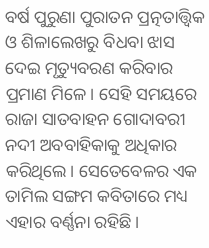ବର୍ଷ ପୁରୁଣା ପୁରାତନ ପ୍ରତ୍ନତାତ୍ତ୍ୱିକ ଓ ଶିଳାଲେଖରୁ ବିଧବା ଝାସ ଦେଇ ମୃତ୍ୟୁବରଣ କରିବାର ପ୍ରମାଣ ମିଳେ। ସେହି ସମୟରେ ରାଜା ସାତବାହନ ଗୋଦାବରୀ ନଦୀ ଅବବାହିକାକୁ ଅଧିକାର କରିଥିଲେ। ସେତେବେଳର ଏକ ତାମିଲ ସଙ୍ଗମ କବିତାରେ ମଧ୍ୟ ଏହାର ବର୍ଣ୍ଣନା ରହିଛି।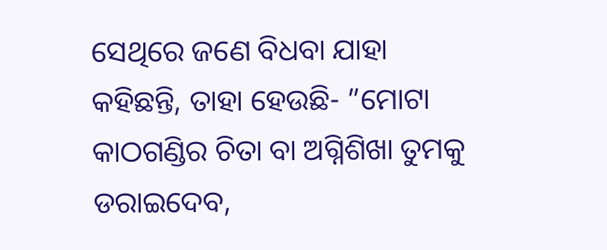ସେଥିରେ ଜଣେ ବିଧବା ଯାହା କହିଛନ୍ତି, ତାହା ହେଉଛି- ”ମୋଟା କାଠଗଣ୍ଡିର ଚିତା ବା ଅଗ୍ନିଶିଖା ତୁମକୁ ଡରାଇଦେବ,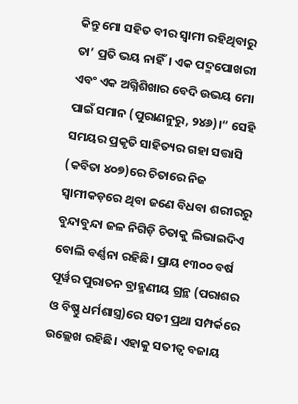କିନ୍ତୁ ମୋ ସହିତ ବୀର ସ୍ୱାମୀ ରହିଥିବାରୁ ତା’ ପ୍ରତି ଭୟ ନାହିଁ। ଏକ ପଦ୍ମପୋଖରୀ ଏବଂ ଏକ ଅଗ୍ନିଶିଖାର ବେଦି ଉଭୟ ମୋ ପାଇଁ ସମାନ (ପୁରାଣନୁରୁ, ୨୪୬)।“ ସେହି ସମୟର ପ୍ରକୃତି ସାହିତ୍ୟର ଗହା ସତ୍ତାସି (କବିତା ୪୦୭)ରେ ଚିତାରେ ନିଜ ସ୍ୱାମୀକଡ଼ରେ ଥିବା ଜଣେ ବିଧବା ଶରୀରରୁ ବୁନ୍ଦାବୁନ୍ଦା ଜଳ ନିଗିଡ଼ି ଚିତାକୁ ଲିଭାଇଦିଏ ବୋଲି ବର୍ଣ୍ଣନା ରହିଛି। ପ୍ରାୟ ୧୩୦୦ ବର୍ଷ ପୂର୍ୱର ପୁରାତନ ବ୍ରାହ୍ମଣୀୟ ଗ୍ରନ୍ଥ (ପରାଶର ଓ ବିଷ୍ଣୁ ଧର୍ମଶାସ୍ତ୍ର)ରେ ସତୀ ପ୍ରଥା ସମ୍ପର୍କରେ ଉଲ୍ଲେଖ ରହିଛି। ଏହାକୁ ସତୀତ୍ୱ ବଜାୟ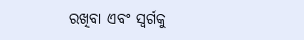ରଖିବା ଏବଂ ସ୍ୱର୍ଗକୁ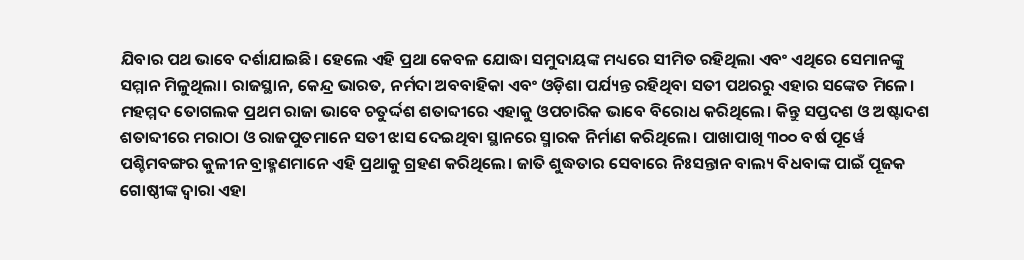ଯିବାର ପଥ ଭାବେ ଦର୍ଶାଯାଇଛି। ହେଲେ ଏହି ପ୍ରଥା କେବଳ ଯୋଦ୍ଧା ସମୁଦାୟଙ୍କ ମଧ୍ୟରେ ସୀମିତ ରହିଥିଲା ଏବଂ ଏଥିରେ ସେମାନଙ୍କୁ ସମ୍ମାନ ମିଳୁଥିଲା। ରାଜସ୍ଥାନ, କେନ୍ଦ୍ର ଭାରତ, ନର୍ମଦା ଅବବାହିକା ଏବଂ ଓଡ଼ିଶା ପର୍ଯ୍ୟନ୍ତ ରହିଥିବା ସତୀ ପଥରରୁ ଏହାର ସଙ୍କେତ ମିଳେ। ମହମ୍ମଦ ତୋଗଲକ ପ୍ରଥମ ରାଜା ଭାବେ ଚତୁର୍ଦ୍ଦଶ ଶତାବ୍ଦୀରେ ଏହାକୁ ଓପଚାରିକ ଭାବେ ବିରୋଧ କରିଥିଲେ। କିନ୍ତୁ ସପ୍ତଦଶ ଓ ଅଷ୍ଟାଦଶ ଶତାବ୍ଦୀରେ ମରାଠା ଓ ରାଜପୁତମାନେ ସତୀ ଝାସ ଦେଇଥିବା ସ୍ଥାନରେ ସ୍ମାରକ ନିର୍ମାଣ କରିଥିଲେ। ପାଖାପାଖି ୩୦୦ ବର୍ଷ ପୂର୍ୱେ ପଶ୍ଚିମବଙ୍ଗର କୁଳୀନ ବ୍ରାହ୍ମଣମାନେ ଏହି ପ୍ରଥାକୁ ଗ୍ରହଣ କରିଥିଲେ। ଜାତି ଶୁଦ୍ଧତାର ସେବାରେ ନିଃସନ୍ତାନ ବାଲ୍ୟ ବିଧବାଙ୍କ ପାଇଁ ପୂଜକ ଗୋଷ୍ଠୀଙ୍କ ଦ୍ୱାରା ଏହା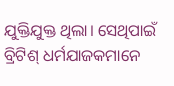ଯୁକ୍ତିଯୁକ୍ତ ଥିଲା। ସେଥିପାଇଁ ବ୍ରିଟିଶ୍ ଧର୍ମଯାଜକମାନେ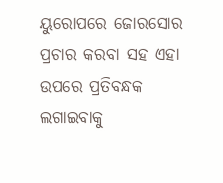ୟୁରୋପରେ ଜୋରସୋର ପ୍ରଚାର କରବା ସହ ଏହା ଉପରେ ପ୍ରତିବନ୍ଧକ ଲଗାଇବାକୁ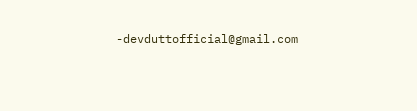-devduttofficial@gmail.com